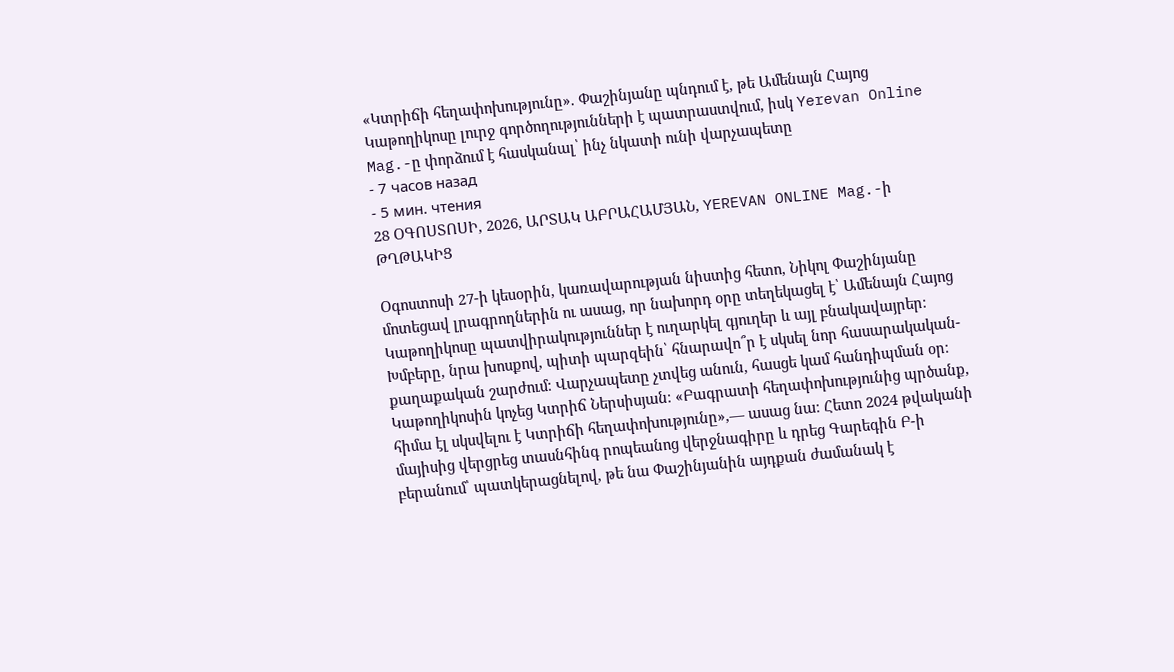«Կտրիճի հեղափոխությունը». Փաշինյանը պնդում է, թե Ամենայն Հայոց Կաթողիկոսը լուրջ գործողությունների է պատրաստվում, իսկ Yerevan Online Mag.-ը փորձում է հասկանալ՝ ինչ նկատի ունի վարչապետը
- 7 часов назад
- 5 мин. чтения
28 ՕԳՈՍՏՈՍԻ, 2026, ԱՐՏԱԿ ԱԲՐԱՀԱՄՅԱՆ, YEREVAN ONLINE Mag.-ի ԹՂԹԱԿԻՑ

Օգոստոսի 27-ի կեսօրին, կառավարության նիստից հետո, Նիկոլ Փաշինյանը մոտեցավ լրագրողներին ու ասաց, որ նախորդ օրը տեղեկացել է՝ Ամենայն Հայոց Կաթողիկոսը պատվիրակություններ է ուղարկել գյուղեր և այլ բնակավայրեր։ Խմբերը, նրա խոսքով, պիտի պարզեին՝ հնարավո՞ր է սկսել նոր հասարակական-քաղաքական շարժում։ Վարչապետը չտվեց անուն, հասցե կամ հանդիպման օր։ Կաթողիկոսին կոչեց Կտրիճ Ներսիսյան։ «Բագրատի հեղափոխությունից պրծանք, հիմա էլ սկսվելու է Կտրիճի հեղափոխությունը»,— ասաց նա։ Հետո 2024 թվականի մայիսից վերցրեց տասնհինգ րոպեանոց վերջնագիրը և դրեց Գարեգին Բ-ի բերանում՝ պատկերացնելով, թե նա Փաշինյանին այդքան ժամանակ է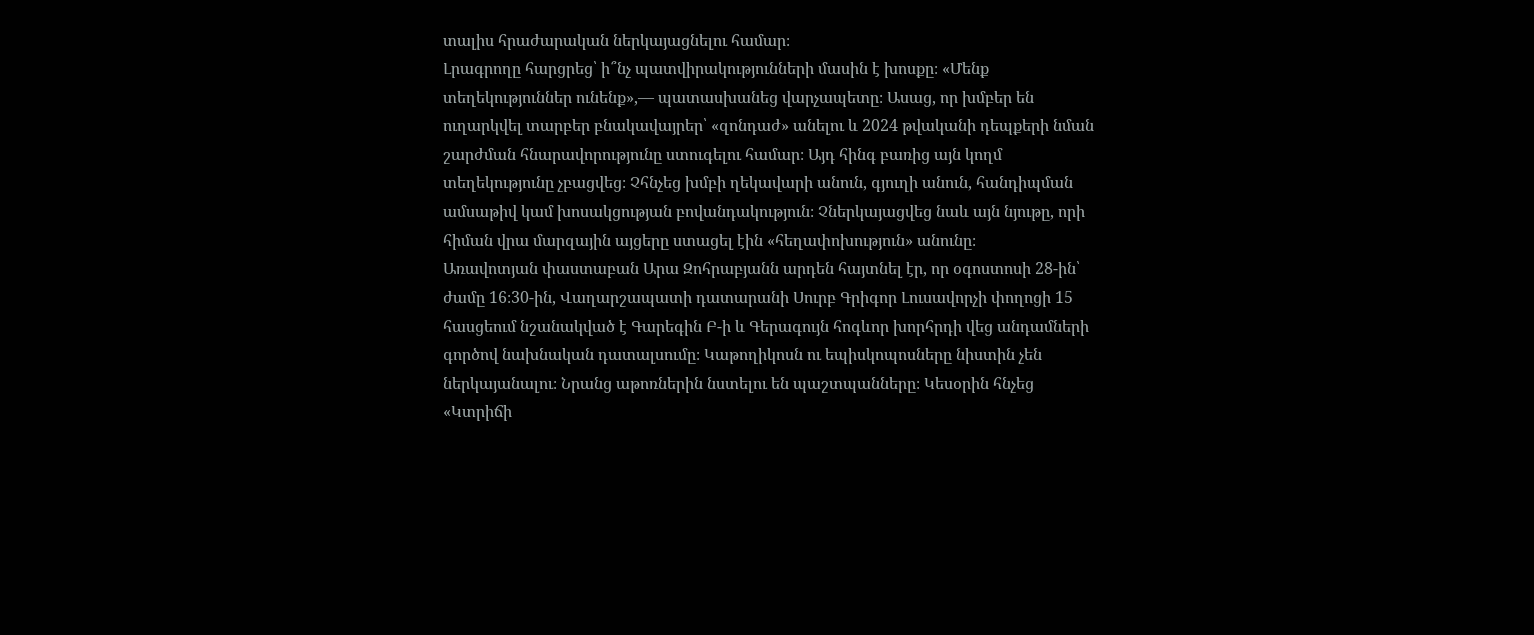տալիս հրաժարական ներկայացնելու համար։
Լրագրողը հարցրեց՝ ի՞նչ պատվիրակությունների մասին է խոսքը։ «Մենք տեղեկություններ ունենք»,— պատասխանեց վարչապետը։ Ասաց, որ խմբեր են ուղարկվել տարբեր բնակավայրեր՝ «զոնդաժ» անելու և 2024 թվականի դեպքերի նման շարժման հնարավորությունը ստուգելու համար։ Այդ հինգ բառից այն կողմ տեղեկությունը չբացվեց։ Չհնչեց խմբի ղեկավարի անուն, գյուղի անուն, հանդիպման ամսաթիվ կամ խոսակցության բովանդակություն։ Չներկայացվեց նաև այն նյութը, որի հիման վրա մարզային այցերը ստացել էին «հեղափոխություն» անունը։
Առավոտյան փաստաբան Արա Զոհրաբյանն արդեն հայտնել էր, որ օգոստոսի 28-ին՝ ժամը 16։30-ին, Վաղարշապատի դատարանի Սուրբ Գրիգոր Լուսավորչի փողոցի 15 հասցեում նշանակված է Գարեգին Բ-ի և Գերագույն հոգևոր խորհրդի վեց անդամների գործով նախնական դատալսումը։ Կաթողիկոսն ու եպիսկոպոսները նիստին չեն ներկայանալու։ Նրանց աթոռներին նստելու են պաշտպանները։ Կեսօրին հնչեց «Կտրիճի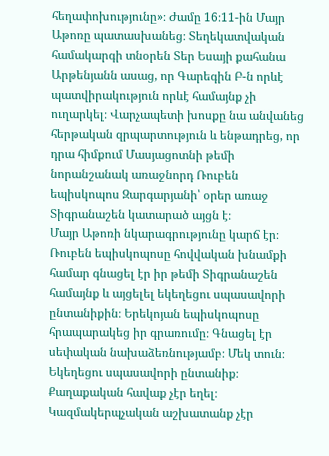հեղափոխությունը»։ Ժամը 16։11-ին Մայր Աթոռը պատասխանեց։ Տեղեկատվական համակարգի տնօրեն Տեր Եսայի քահանա Արթենյանն ասաց, որ Գարեգին Բ-ն որևէ պատվիրակություն որևէ համայնք չի ուղարկել։ Վարչապետի խոսքը նա անվանեց հերթական զրպարտություն և ենթադրեց, որ դրա հիմքում Մասյացոտնի թեմի նորանշանակ առաջնորդ Ռուբեն եպիսկոպոս Զարգարյանի՝ օրեր առաջ Տիգրանաշեն կատարած այցն է։
Մայր Աթոռի նկարագրությունը կարճ էր։ Ռուբեն եպիսկոպոսը հովվական խնամքի համար գնացել էր իր թեմի Տիգրանաշեն համայնք և այցելել եկեղեցու սպասավորի ընտանիքին։ Երեկոյան եպիսկոպոսը հրապարակեց իր գրառումը։ Գնացել էր սեփական նախաձեռնությամբ։ Մեկ տուն։ Եկեղեցու սպասավորի ընտանիք։ Քաղաքական հավաք չէր եղել։ Կազմակերպչական աշխատանք չէր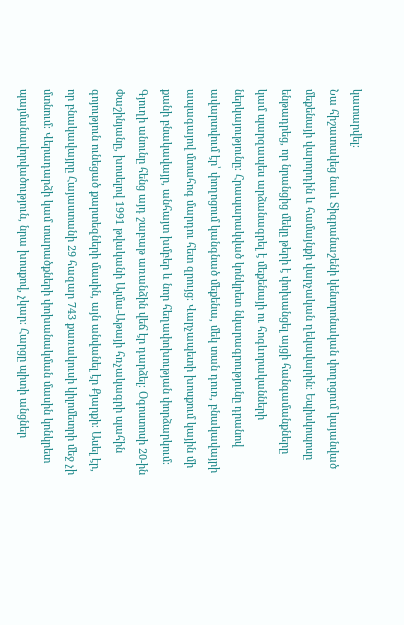կատարվել։
Նա հիշատակեց նաև Տիգրանաշենի կենտրոնական փողոցում կայանված մեքենայի վարորդին և համայնքի վարչական ղեկավարին։ Եպիսկոպոսը ենթադրեց, որ նրանցից մեկը թերի է փոխանցել այցի հանգամանքները կամ պարզապես արձանագրել է մեքենայի ու հոգևորականների ներկայությունը։ Հրապարակված կոնկրետ նկարագրությունը դրանով ավարտվում էր՝ փողոցում կանգնած մեքենա, մեկ տան դուռ, բնակավայրի ապագայով մտահոգ մարդու հետ զրույց։ Վարչապետի խոսքում կային մի քանի բնակավայր, անհայտ խմբեր և նոր հեղափոխության փորձարկում։
Գյուղի անունը հենց այդ շաբաթ առանձին վեճ էր դարձել։ Օգոստոսի 20-ին Փաշինյանը, խոսելով 1991 թվականի Ալմա-Աթայի հռչակագրի պահին գոյություն ունեցած քարտեզների մասին, այն անվանել էր Քյարքի։ Ասել էր, որ բնակավայրը Հայաստանի 29 հազար 743 քառակուսի կիլոմետրի մեջ չի մտնում։ Վերադարձի կամ տարածքների փոխանակման մասին կոնկրետ պայմանավորվածություն, նրա խոսքով, չկար։ Հարցը պիտի անցներ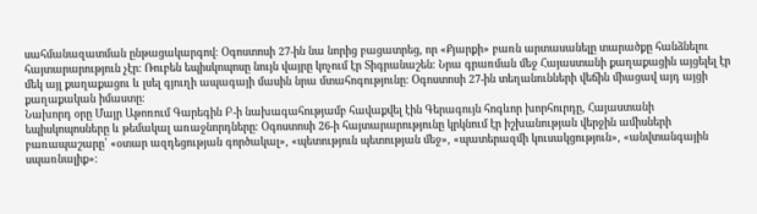սահմանազատման ընթացակարգով։ Օգոստոսի 27-ին նա նորից բացատրեց, որ «Քյարքի» բառն արտասանելը տարածքը հանձնելու հայտարարություն չէր։ Ռուբեն եպիսկոպոսը նույն վայրը կոչում էր Տիգրանաշեն։ Նրա գրառման մեջ Հայաստանի քաղաքացին այցելել էր մեկ այլ քաղաքացու և լսել գյուղի ապագայի մասին նրա մտահոգությունը։ Օգոստոսի 27-ին տեղանունների վեճին միացավ այդ այցի քաղաքական իմաստը։
Նախորդ օրը Մայր Աթոռում Գարեգին Բ-ի նախագահությամբ հավաքվել էին Գերագույն հոգևոր խորհուրդը, Հայաստանի եպիսկոպոսները և թեմակալ առաջնորդները։ Օգոստոսի 26-ի հայտարարությունը կրկնում էր իշխանության վերջին ամիսների բառապաշարը՝ «օտար ազդեցության գործակալ», «պետություն պետության մեջ», «պատերազմի կուսակցություն», «անվտանգային սպառնալիք»։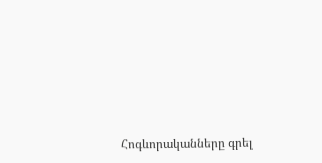Հոգևորականները գրել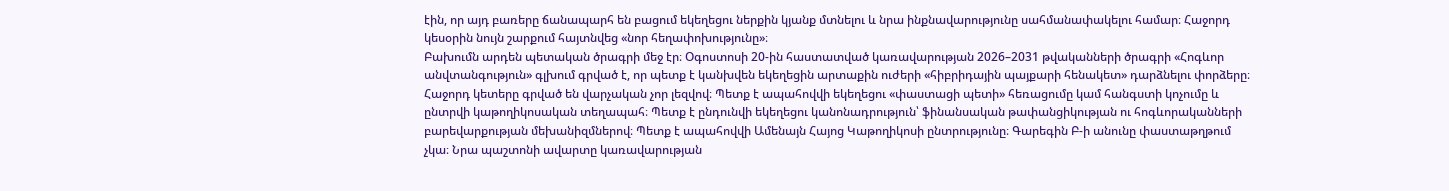էին, որ այդ բառերը ճանապարհ են բացում եկեղեցու ներքին կյանք մտնելու և նրա ինքնավարությունը սահմանափակելու համար։ Հաջորդ կեսօրին նույն շարքում հայտնվեց «նոր հեղափոխությունը»։
Բախումն արդեն պետական ծրագրի մեջ էր։ Օգոստոսի 20-ին հաստատված կառավարության 2026–2031 թվականների ծրագրի «Հոգևոր անվտանգություն» գլխում գրված է, որ պետք է կանխվեն եկեղեցին արտաքին ուժերի «հիբրիդային պայքարի հենակետ» դարձնելու փորձերը։ Հաջորդ կետերը գրված են վարչական չոր լեզվով։ Պետք է ապահովվի եկեղեցու «փաստացի պետի» հեռացումը կամ հանգստի կոչումը և ընտրվի կաթողիկոսական տեղապահ։ Պետք է ընդունվի եկեղեցու կանոնադրություն՝ ֆինանսական թափանցիկության ու հոգևորականների բարեվարքության մեխանիզմներով։ Պետք է ապահովվի Ամենայն Հայոց Կաթողիկոսի ընտրությունը։ Գարեգին Բ-ի անունը փաստաթղթում չկա։ Նրա պաշտոնի ավարտը կառավարության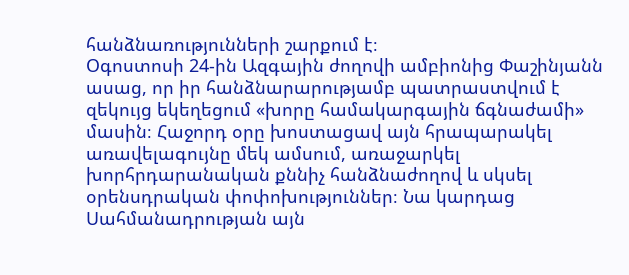հանձնառությունների շարքում է։
Օգոստոսի 24-ին Ազգային ժողովի ամբիոնից Փաշինյանն ասաց, որ իր հանձնարարությամբ պատրաստվում է զեկույց եկեղեցում «խորը համակարգային ճգնաժամի» մասին։ Հաջորդ օրը խոստացավ այն հրապարակել առավելագույնը մեկ ամսում, առաջարկել խորհրդարանական քննիչ հանձնաժողով և սկսել օրենսդրական փոփոխություններ։ Նա կարդաց Սահմանադրության այն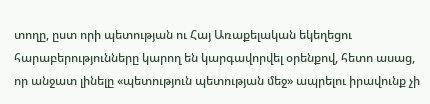տողը, ըստ որի պետության ու Հայ Առաքելական եկեղեցու հարաբերությունները կարող են կարգավորվել օրենքով, հետո ասաց, որ անջատ լինելը «պետություն պետության մեջ» ապրելու իրավունք չի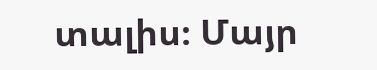տալիս։ Մայր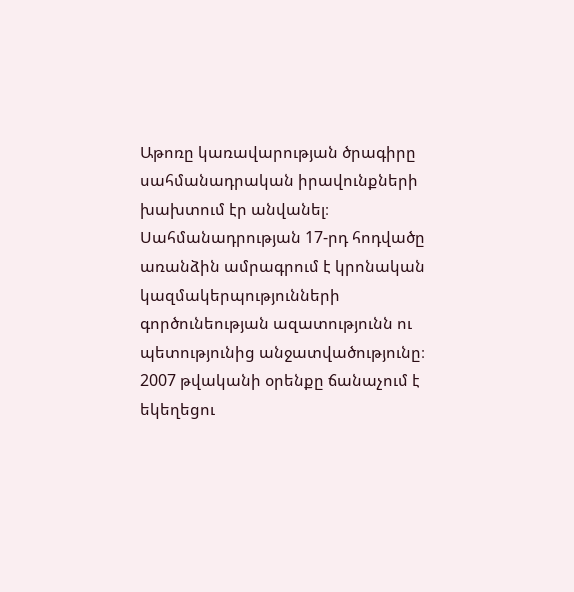Աթոռը կառավարության ծրագիրը սահմանադրական իրավունքների խախտում էր անվանել։ Սահմանադրության 17-րդ հոդվածը առանձին ամրագրում է կրոնական կազմակերպությունների գործունեության ազատությունն ու պետությունից անջատվածությունը։ 2007 թվականի օրենքը ճանաչում է եկեղեցու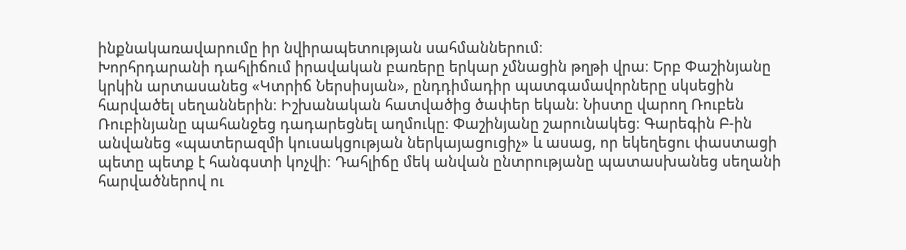ինքնակառավարումը իր նվիրապետության սահմաններում։
Խորհրդարանի դահլիճում իրավական բառերը երկար չմնացին թղթի վրա։ Երբ Փաշինյանը կրկին արտասանեց «Կտրիճ Ներսիսյան», ընդդիմադիր պատգամավորները սկսեցին հարվածել սեղաններին։ Իշխանական հատվածից ծափեր եկան։ Նիստը վարող Ռուբեն Ռուբինյանը պահանջեց դադարեցնել աղմուկը։ Փաշինյանը շարունակեց։ Գարեգին Բ-ին անվանեց «պատերազմի կուսակցության ներկայացուցիչ» և ասաց, որ եկեղեցու փաստացի պետը պետք է հանգստի կոչվի։ Դահլիճը մեկ անվան ընտրությանը պատասխանեց սեղանի հարվածներով ու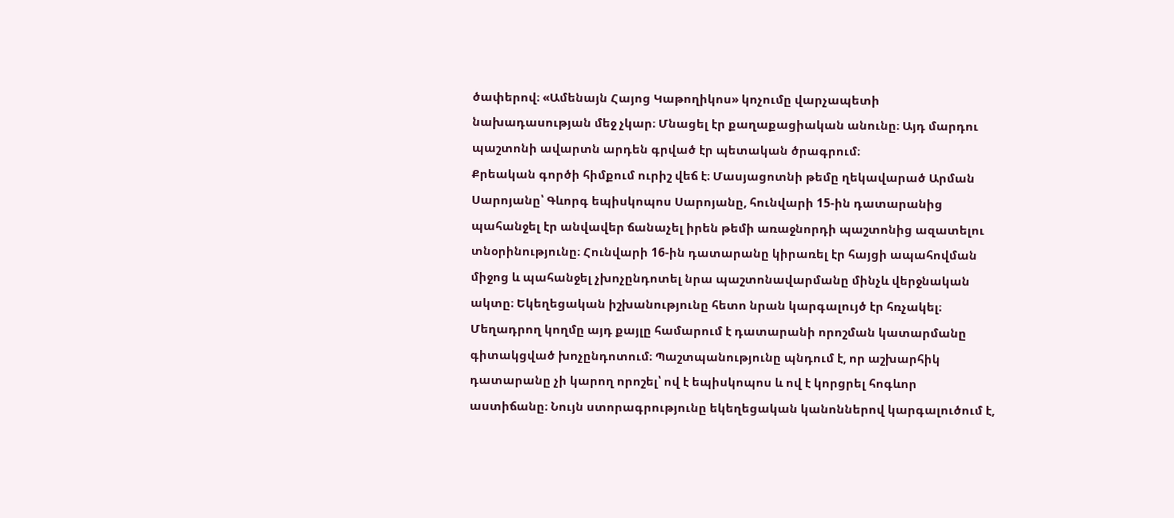ծափերով։ «Ամենայն Հայոց Կաթողիկոս» կոչումը վարչապետի նախադասության մեջ չկար։ Մնացել էր քաղաքացիական անունը։ Այդ մարդու պաշտոնի ավարտն արդեն գրված էր պետական ծրագրում։
Քրեական գործի հիմքում ուրիշ վեճ է։ Մասյացոտնի թեմը ղեկավարած Արման Սարոյանը՝ Գևորգ եպիսկոպոս Սարոյանը, հունվարի 15-ին դատարանից պահանջել էր անվավեր ճանաչել իրեն թեմի առաջնորդի պաշտոնից ազատելու տնօրինությունը։ Հունվարի 16-ին դատարանը կիրառել էր հայցի ապահովման միջոց և պահանջել չխոչընդոտել նրա պաշտոնավարմանը մինչև վերջնական ակտը։ Եկեղեցական իշխանությունը հետո նրան կարգալույծ էր հռչակել։ Մեղադրող կողմը այդ քայլը համարում է դատարանի որոշման կատարմանը գիտակցված խոչընդոտում։ Պաշտպանությունը պնդում է, որ աշխարհիկ դատարանը չի կարող որոշել՝ ով է եպիսկոպոս և ով է կորցրել հոգևոր աստիճանը։ Նույն ստորագրությունը եկեղեցական կանոններով կարգալուծում է,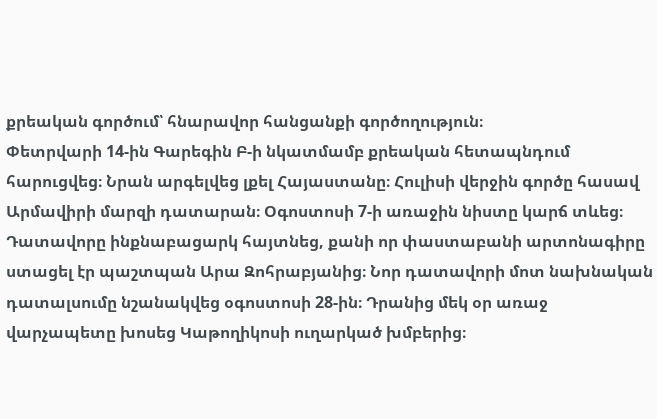քրեական գործում՝ հնարավոր հանցանքի գործողություն։
Փետրվարի 14-ին Գարեգին Բ-ի նկատմամբ քրեական հետապնդում հարուցվեց։ Նրան արգելվեց լքել Հայաստանը։ Հուլիսի վերջին գործը հասավ Արմավիրի մարզի դատարան։ Օգոստոսի 7-ի առաջին նիստը կարճ տևեց։ Դատավորը ինքնաբացարկ հայտնեց, քանի որ փաստաբանի արտոնագիրը ստացել էր պաշտպան Արա Զոհրաբյանից։ Նոր դատավորի մոտ նախնական դատալսումը նշանակվեց օգոստոսի 28-ին։ Դրանից մեկ օր առաջ վարչապետը խոսեց Կաթողիկոսի ուղարկած խմբերից։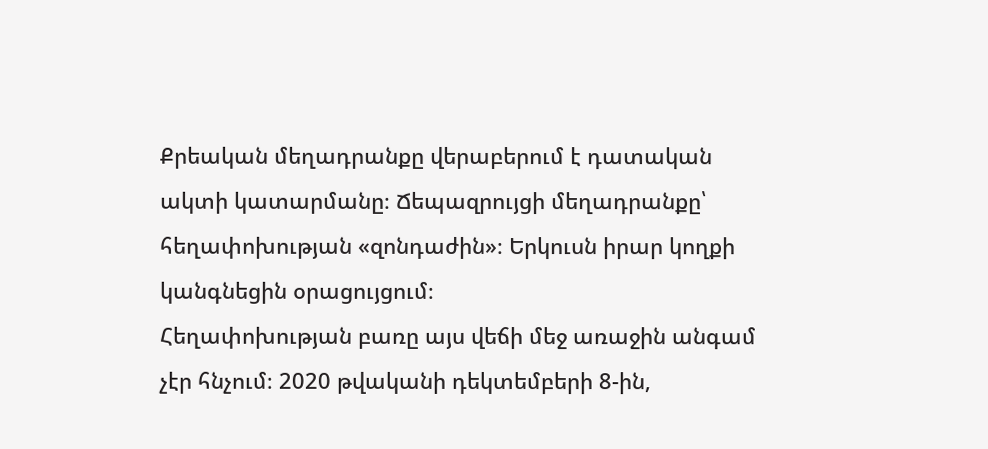Քրեական մեղադրանքը վերաբերում է դատական ակտի կատարմանը։ Ճեպազրույցի մեղադրանքը՝ հեղափոխության «զոնդաժին»։ Երկուսն իրար կողքի կանգնեցին օրացույցում։
Հեղափոխության բառը այս վեճի մեջ առաջին անգամ չէր հնչում։ 2020 թվականի դեկտեմբերի 8-ին,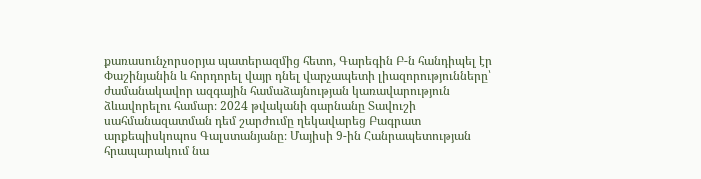քառասունչորսօրյա պատերազմից հետո, Գարեգին Բ-ն հանդիպել էր Փաշինյանին և հորդորել վայր դնել վարչապետի լիազորությունները՝ ժամանակավոր ազգային համաձայնության կառավարություն ձևավորելու համար։ 2024 թվականի գարնանը Տավուշի սահմանազատման դեմ շարժումը ղեկավարեց Բագրատ արքեպիսկոպոս Գալստանյանը։ Մայիսի 9-ին Հանրապետության հրապարակում նա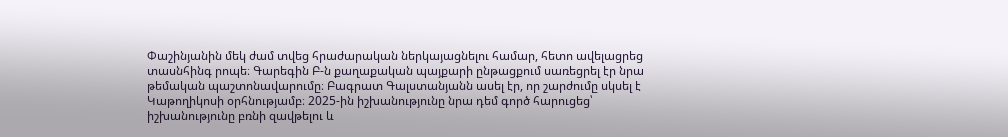Փաշինյանին մեկ ժամ տվեց հրաժարական ներկայացնելու համար, հետո ավելացրեց տասնհինգ րոպե։ Գարեգին Բ-ն քաղաքական պայքարի ընթացքում սառեցրել էր նրա թեմական պաշտոնավարումը։ Բագրատ Գալստանյանն ասել էր, որ շարժումը սկսել է Կաթողիկոսի օրհնությամբ։ 2025-ին իշխանությունը նրա դեմ գործ հարուցեց՝ իշխանությունը բռնի զավթելու և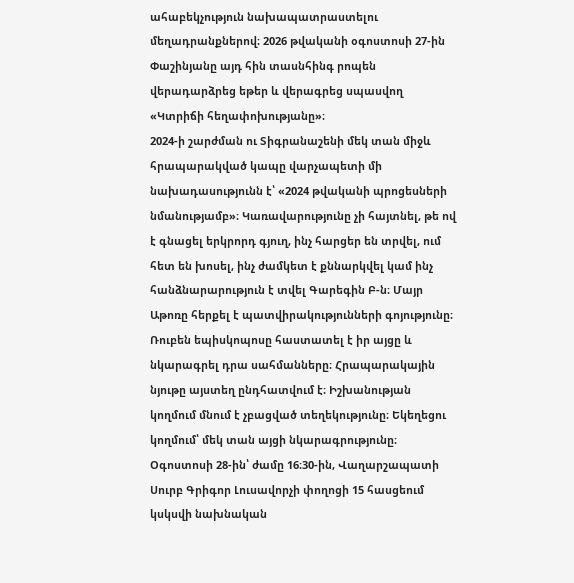ահաբեկչություն նախապատրաստելու մեղադրանքներով։ 2026 թվականի օգոստոսի 27-ին Փաշինյանը այդ հին տասնհինգ րոպեն վերադարձրեց եթեր և վերագրեց սպասվող «Կտրիճի հեղափոխությանը»։
2024-ի շարժման ու Տիգրանաշենի մեկ տան միջև հրապարակված կապը վարչապետի մի նախադասությունն է՝ «2024 թվականի պրոցեսների նմանությամբ»։ Կառավարությունը չի հայտնել, թե ով է գնացել երկրորդ գյուղ, ինչ հարցեր են տրվել, ում հետ են խոսել, ինչ ժամկետ է քննարկվել կամ ինչ հանձնարարություն է տվել Գարեգին Բ-ն։ Մայր Աթոռը հերքել է պատվիրակությունների գոյությունը։ Ռուբեն եպիսկոպոսը հաստատել է իր այցը և նկարագրել դրա սահմանները։ Հրապարակային նյութը այստեղ ընդհատվում է։ Իշխանության կողմում մնում է չբացված տեղեկությունը։ Եկեղեցու կողմում՝ մեկ տան այցի նկարագրությունը։
Օգոստոսի 28-ին՝ ժամը 16։30-ին, Վաղարշապատի Սուրբ Գրիգոր Լուսավորչի փողոցի 15 հասցեում կսկսվի նախնական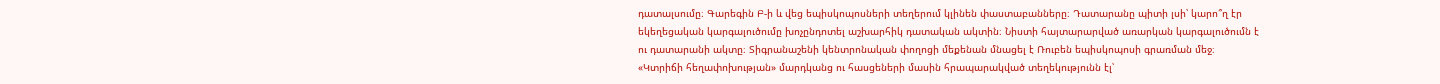դատալսումը։ Գարեգին Բ-ի և վեց եպիսկոպոսների տեղերում կլինեն փաստաբանները։ Դատարանը պիտի լսի՝ կարո՞ղ էր եկեղեցական կարգալուծումը խոչընդոտել աշխարհիկ դատական ակտին։ Նիստի հայտարարված առարկան կարգալուծումն է ու դատարանի ակտը։ Տիգրանաշենի կենտրոնական փողոցի մեքենան մնացել է Ռուբեն եպիսկոպոսի գրառման մեջ։ «Կտրիճի հեղափոխության» մարդկանց ու հասցեների մասին հրապարակված տեղեկությունն էլ՝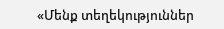«Մենք տեղեկություններ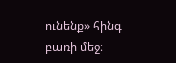ունենք» հինգ բառի մեջ։